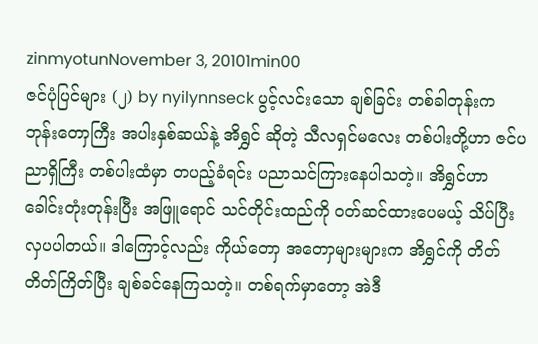zinmyotunNovember 3, 20101min00
ဇင်ပုံပြင်များ (၂) by nyilynnseck ပွင့်လင်းသော ချစ်ခြင်း တစ်ခါတုန်းက ဘုန်းတောှကြီး အပါးနှစ်ဆယ်နဲ့ အိရွှင် ဆိုတဲ့ သီလရှင်မလေး တစ်ပါးတို့ဟာ ဇင်ပညာရှိကြီး တစ်ပါးထံမှာ တပည့်ခံရင်း ပညာသင်ကြားနေပါသတဲ့။ အိရွှင်ဟာ ခေါင်းတုံးတုန်းပြီး အဖြူရောင် သင်တိုင်းထည်ကို ဝတ်ဆင်ထားပေမယ့် သိပ်ပြီး လှပပါတယ်။ ဒါကြောင့်လည်း ကိုယ်တောှ အတောှများများက အိရွှင်ကို တိတ်တိတ်ကြိတ်ပြီး ချစ်ခင်နေကြသတဲ့။ တစ်ရက်မှာတော့ အဲဒီ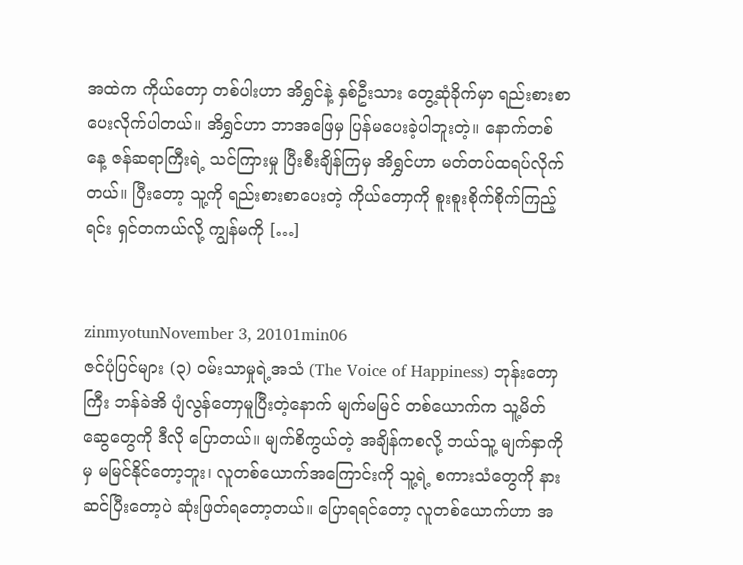အထဲက ကိုယ်တောှ တစ်ပါးဟာ အိရွှင်နဲ့ နှစ်ဦးသား တွေ့ဆုံခိုက်မှာ ရည်းစားစာ ပေးလိုက်ပါတယ်။ အိရွှင်ဟာ ဘာအဖြေမှ ပြန်မပေးခဲ့ပါဘူးတဲ့။ နောက်တစ်နေ့ ဇန်ဆရာကြီးရဲ့ သင်ကြားမှု ပြီးစီးချိန်ကြမှ အိရွှင်ဟာ မတ်တပ်ထရပ်လိုက်တယ်။ ပြီးတော့ သူ့ကို ရည်းစားစာပေးတဲ့ ကိုယ်တောှကို စူးစူးစိုက်စိုက်ကြည့်ရင်း ရှင်တကယ်လို့ ကျွန်မကို […]


zinmyotunNovember 3, 20101min06
ဇင်ပုံပြင်များ (၃) ဝမ်းသာမှုရဲ့အသံ (The Voice of Happiness) ဘုန်းတောှကြီး ဘန်ခဲအိ ပျံလွန်တောှမူပြီးတဲ့နောက် မျက်မမြင် တစ်ယောက်က သူ့မိတ်ဆွေတွေကို ဒီလို ပြောတယ်။ မျက်စိကွယ်တဲ့ အချိန်ကစလို့ ဘယ်သူ့ မျက်နှာကိုမှ မမြင်နိုင်တော့ဘူး၊ လူတစ်ယောက်အကြောင်းကို သူ့ရဲ့ စကားသံတွေကို နားဆင်ပြီးတော့ပဲ ဆုံးဖြတ်ရတော့တယ်။ ပြောရရင်တော့ လူတစ်ယောက်ဟာ အ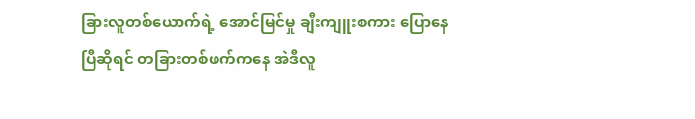ခြားလူတစ်ယောက်ရဲ့ အောင်မြင်မှု ချီးကျူးစကား ပြောနေပြီဆိုရင် တခြားတစ်ဖက်ကနေ အဲဒီလူ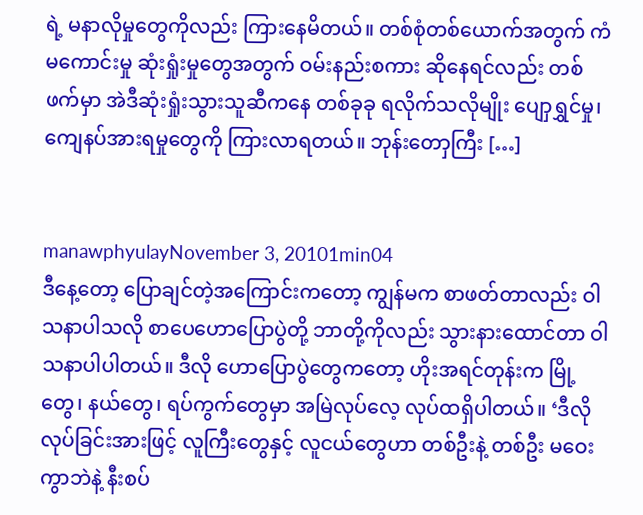ရဲ့ မနာလိုမှုတွေကိုလည်း ကြားနေမိတယ်။ တစ်စုံတစ်ယောက်အတွက် ကံမကောင်းမှု ဆုံးရှုံးမှုတွေအတွက် ဝမ်းနည်းစကား ဆိုနေရင်လည်း တစ်ဖက်မှာ အဲဒီဆုံးရှုံးသွားသူဆီကနေ တစ်ခုခု ရလိုက်သလိုမျိုး ပျောှရွှင်မှု၊ ကျေနပ်အားရမှုတွေကို ကြားလာရတယ်။ ဘုန်းတောှကြီး […]


manawphyulayNovember 3, 20101min04
ဒီနေ့တော့ ပြောချင်တဲ့အကြောင်းကတော့ ကျွန်မက စာဖတ်တာလည်း ဝါသနာပါသလို စာပေဟောပြောပွဲတို့ ဘာတို့ကိုလည်း သွားနားထောင်တာ ဝါသနာပါပါတယ်။ ဒီလို ဟောပြောပွဲတွေကတော့ ဟိုးအရင်တုန်းက မြို့တွေ၊ နယ်တွေ၊ ရပ်ကွက်တွေမှာ အမြဲလုပ်လေ့ လုပ်ထရှိပါတယ်။ ‘ဒီလိုလုပ်ခြင်းအားဖြင့် လူကြီးတွေနှင့် လူငယ်တွေဟာ တစ်ဦးနဲ့ တစ်ဦး မဝေးကွာဘဲနဲ့ နီးစပ်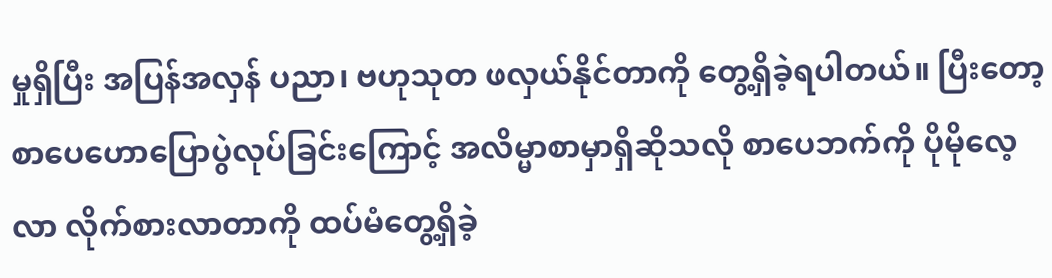မှုရှိပြီး အပြန်အလှန် ပညာ၊ ဗဟုသုတ ဖလှယ်နိုင်တာကို တွေ့ရှိခဲ့ရပါတယ်။ ပြီးတော့ စာပေဟောပြောပွဲလုပ်ခြင်းကြောင့် အလိမ္မာစာမှာရှိဆိုသလို စာပေဘက်ကို ပိုမိုလေ့လာ လိုက်စားလာတာကို ထပ်မံတွေ့ရှိခဲ့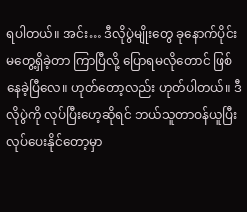ရပါတယ်။ အင်း… ဒီလိုပွဲမျိုးတွေ ခုနောက်ပိုင်း မတွေ့ရှိခဲ့တာ ကြာပြီလို့ ပြောရမလိုတောင် ဖြစ်နေခဲ့ပြီလေ။ ဟုတ်တော့လည်း ဟုတ်ပါတယ်။ ဒီလိုပွဲကို လုပ်ပြီးဟေ့ဆိုရင် ဘယ်သူတာဝန်ယူပြီး လုပ်ပေးနိုင်တော့မှာ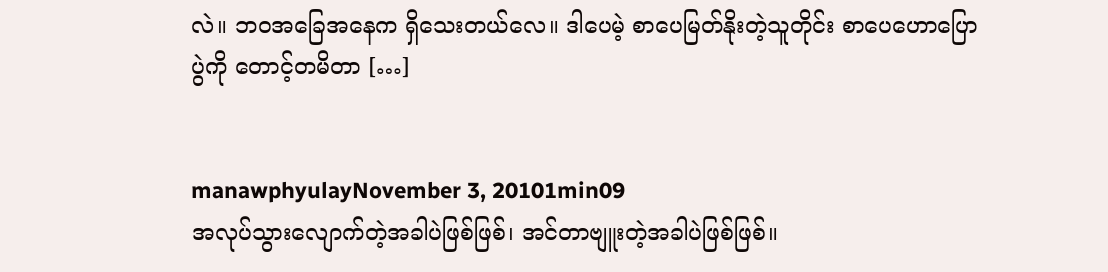လဲ။ ဘဝအခြေအနေက ရှိသေးတယ်လေ။ ဒါပေမဲ့ စာပေမြတ်နိုးတဲ့သူတိုင်း စာပေဟောပြောပွဲကို တောင့်တမိတာ […]


manawphyulayNovember 3, 20101min09
အလုပ်သွားလျောက်တဲ့အခါပဲဖြစ်ဖြစ်၊ အင်တာဗျူးတဲ့အခါပဲဖြစ်ဖြစ်။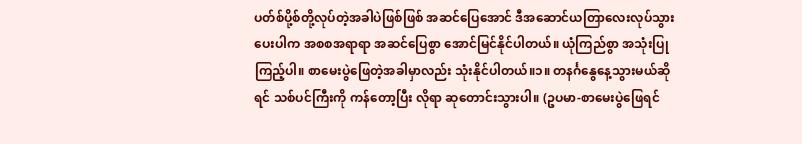ပတ်စ်ပို့စ်တို့လုပ်တဲ့အခါပဲဖြစ်ဖြစ် အဆင်ပြေအောင် ဒီအဆောင်ယတြာလေးလုပ်သွားပေးပါက အစစအရာရာ အဆင်ပြေစွာ အောင်မြင်နိုင်ပါတယ်။ ယုံကြည်စွာ အသုံးပြုကြည့်ပါ။ စာမေးပွဲဖြေတဲ့အခါမှာလည်း သုံးနိုင်ပါတယ်။၁။ တနင်္ဂနွေနေ့သွားမယ်ဆိုရင် သစ်ပင်ကြီးကို ကန်တော့ပြီး လိုရာ ဆုတောင်းသွားပါ။ (ဥပမာ-စာမေးပွဲဖြေရင်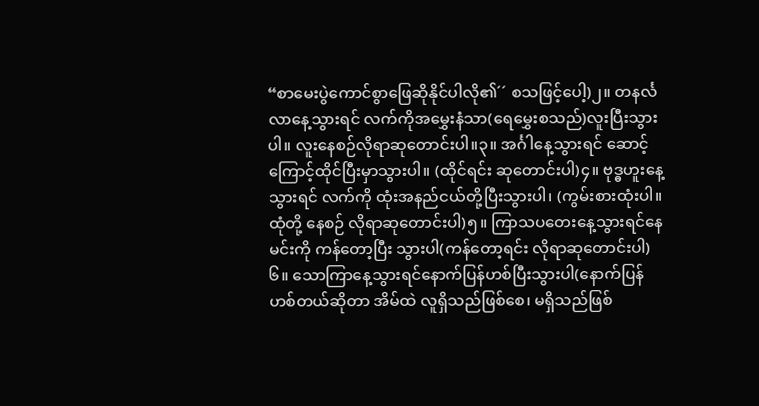“စာမေးပွဲကောင်စွာဖြေဆိုနိုင်ပါလို၏´´ စသဖြင့်ပေါ့)၂။ တနင်္လလာနေ့သွားရင် လက်ကိုအမွှေးနံသာ(ရေမွှေးစသည်)လူးပြီးသွားပါ။ လူးနေစဉ်လိုရာဆုတောင်းပါ။၃။ အင်္ဂါနေ့သွားရင် ဆောင့်ကြောင့်ထိုင်ပြီးမှာသွားပါ။ (ထိုင်ရင်း ဆုတောင်းပါ)၄။ ဗုဒ္ဓဟူးနေ့သွားရင် လက်ကို ထုံးအနည်ငယ်တို့ပြီးသွားပါ၊ (ကွမ်းစားထုံးပါ။ ထုံတို့ နေစဉ် လိုရာဆုတောင်းပါ)၅။ ကြာသပတေးနေ့သွားရင်နေမင်းကို ကန်တော့ပြီး သွားပါ(ကန်တော့ရင်း လိုရာဆုတောင်းပါ)၆။ သောကြာနေ့သွားရင်နောက်ပြန်ဟစ်ပြီးသွားပါ(နောက်ပြန် ဟစ်တယ်ဆိုတာ အိမ်ထဲ လူရှိသည်ဖြစ်စေ၊ မရှိသည်ဖြစ်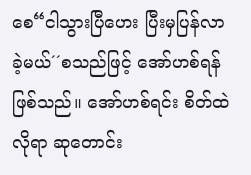စေ“ငါသွားပြီဟေး ပြီးမှပြန်လာခဲ့မယ်´´စသည်ဖြင့် အော်ဟစ်ရန် ဖြစ်သည်။ အော်ဟစ်ရင်း စိတ်ထဲလိုရာ ဆုတောင်း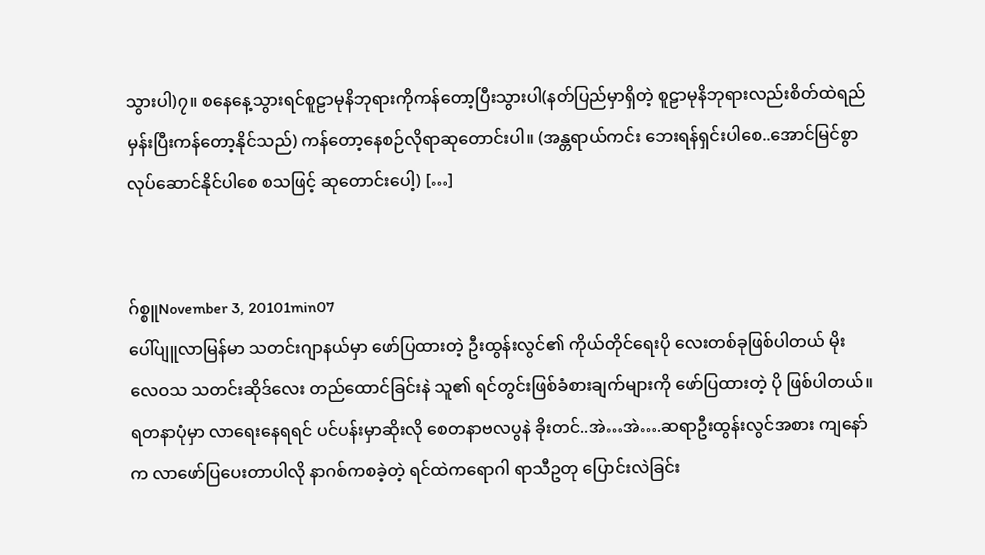သွားပါ)၇။ စနေနေ့သွားရင်စူဠာမုနိဘုရားကိုကန်တော့ပြီးသွားပါ(နတ်ပြည်မှာရှိတဲ့ စူဠာမုနိဘုရားလည်းစိတ်ထဲရည်မှန်းပြီးကန်တော့နိုင်သည်) ကန်တော့နေစဉ်လိုရာဆုတောင်းပါ။ (အန္တရာယ်ကင်း ဘေးရန်ရှင်းပါစေ..အောင်မြင်စွာလုပ်ဆောင်နိုင်ပါစေ စသဖြင့် ဆုတောင်းပေါ့) […]


ဂ်စ္စူNovember 3, 20101min07
ပေါ်ပျူလာမြန်မာ သတင်းဂျာနယ်မှာ ဖော်ပြထားတဲ့ ဦးထွန်းလွင်၏ ကိုယ်တိုင်ရေးပို လေးတစ်ခုဖြစ်ပါတယ် မိုးလေဝသ သတင်းဆိုဒ်လေး တည်ထောင်ခြင်းနဲ သူ၏ ရင်တွင်းဖြစ်ခံစားချက်များကို ဖော်ပြထားတဲ့ ပို ဖြစ်ပါတယ်။ရတနာပုံမှာ လာရေးနေရရင် ပင်ပန်းမှာဆိုးလို စေတနာဗလပွနဲ ခိုးတင်..အဲ…အဲ….ဆရာဦးထွန်းလွင်အစား ကျနော်က လာဖော်ပြပေးတာပါလို နာဂစ်ကစခဲ့တဲ့ ရင်ထဲကရောဂါ ရာသီဥတု ပြောင်းလဲခြင်း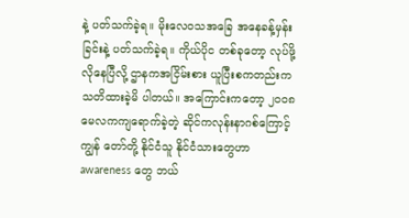နဲ့ ပတ်သက်ခဲ့ရ။ မိုးလေဝသအခြေ အနေခန့်မှန်းခြင်းနဲ့ ပတ်သက်ခဲ့ရ။ ကိုယ်ပိုင တစ်ခုတော့ လုပ်ဖို့လိုနေပြီလို့ ဌာနကအငြိမ်းစား ယူပြီးစကတည်းက သတိထားခဲ့မိ ပါတယ်။ အကြောင်းကတော့ ၂ဝဝ၈ မေလကကျရောက်ခဲ့တဲ့ ဆိုင်ကလုန်းနာဂစ်ကြောင့် ကျွန် တော်တို့ နိုင်ငံသူ နိုင်ငံသားတွေဟာ awareness တွေ ဘယ်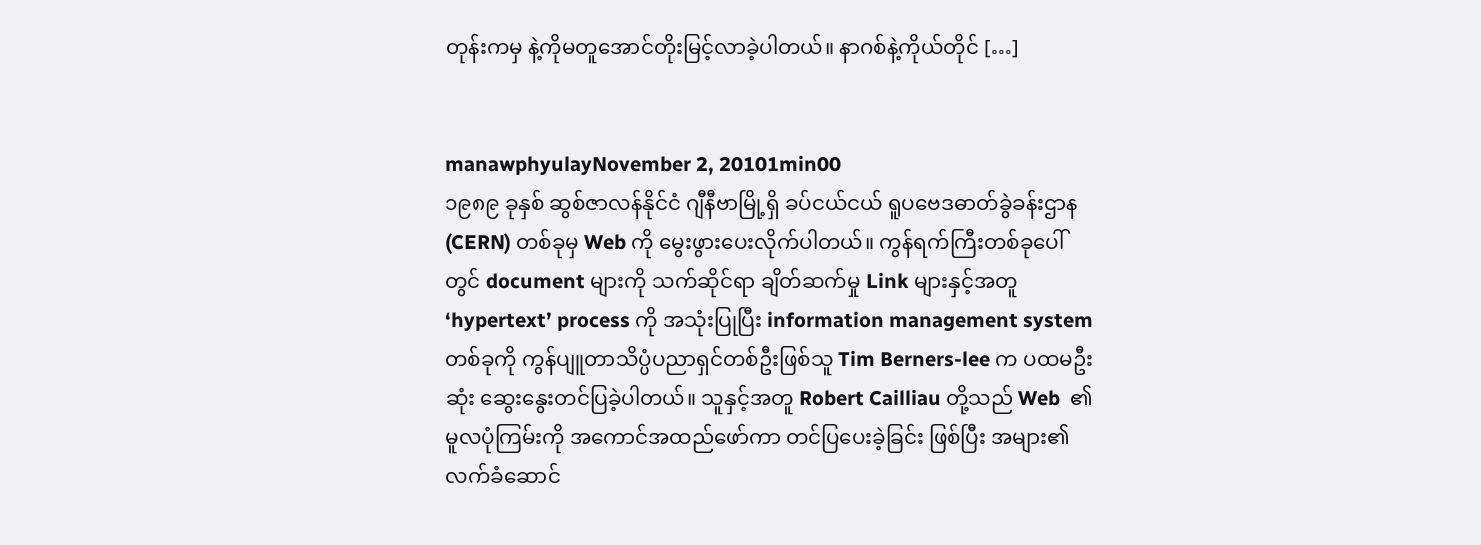တုန်းကမှ နဲ့ကိုမတူအောင်တိုးမြင့်လာခဲ့ပါတယ်။ နာဂစ်နဲ့ကိုယ်တိုင် […]


manawphyulayNovember 2, 20101min00
၁၉၈၉ ခုနှစ် ဆွစ်ဇာလန်နိုင်ငံ ဂျီနီဗာမြို့ရှိ ခပ်ငယ်ငယ် ရူပဗေဒဓာတ်ခွဲခန်းဌာန (CERN) တစ်ခုမှ Web ကို မွေးဖွားပေးလိုက်ပါတယ်။ ကွန်ရက်ကြီးတစ်ခုပေါ်တွင် document များကို သက်ဆိုင်ရာ ချိတ်ဆက်မှု Link များနှင့်အတူ ‘hypertext’ process ကို အသုံးပြုပြီး information management system တစ်ခုကို ကွန်ပျူတာသိပ္ပံပညာရှင်တစ်ဦးဖြစ်သူ Tim Berners-lee က ပထမဦးဆုံး ဆွေးနွေးတင်ပြခဲ့ပါတယ်။ သူနှင့်အတူ Robert Cailliau တို့သည် Web  ၏ မူလပုံကြမ်းကို အကောင်အထည်ဖော်ကာ တင်ပြပေးခဲ့ခြင်း ဖြစ်ပြီး အများ၏ လက်ခံဆောင်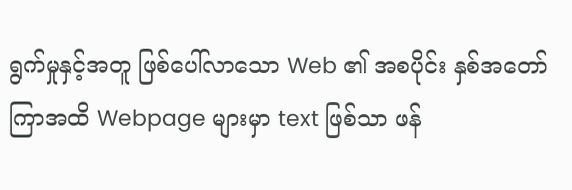ရွက်မှုနှင့်အတူ ဖြစ်ပေါ်လာသော Web ၏ အစပိုင်း နှစ်အတော်ကြာအထိ Webpage များမှာ text ဖြစ်သာ ဖန်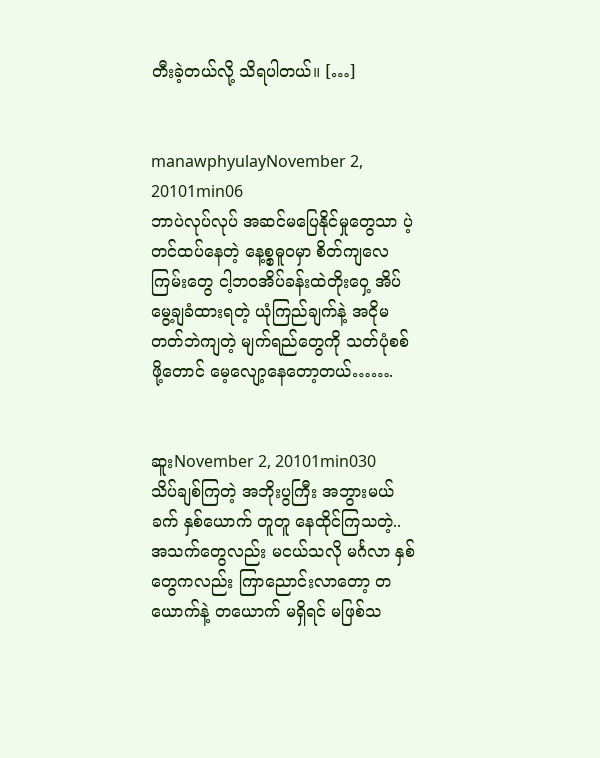တီးခဲ့တယ်လို့ သိရပါတယ်။ […]


manawphyulayNovember 2, 20101min06
ဘာပဲလုပ်လုပ် အဆင်မပြေနိုင်မှုတွေသာ ပဲ့တင်ထပ်နေတဲ့ နေ့စ္စဓူဝမှာ စိတ်ကျလေကြမ်းတွေ ငါ့ဘဝအိပ်ခန်းထဲတိုးဝှေ့ အိပ်မွေ့ချခံထားရတဲ့ ယုံကြည်ချက်နဲ့ အငိုမတတ်ဘဲကျတဲ့ မျက်ရည်တွေကို သတ်ပုံစစ်ဖို့တောင် မေ့လျော့နေတော့တယ်…….


ဆူးNovember 2, 20101min030
သိပ်ချစ်ကြတဲ့ အဘိုးပွကြီး အဘွားမယ်ခက် နှစ်ယောက် တူတူ နေထိုင်ကြသတဲ့.. အသက်တွေလည်း မငယ်သလို မင်္ဂလာ နှစ်တွေကလည်း ကြာညောင်းလာတော့ တယောက်နဲ့ တယောက် မရှိရင် မဖြစ်သ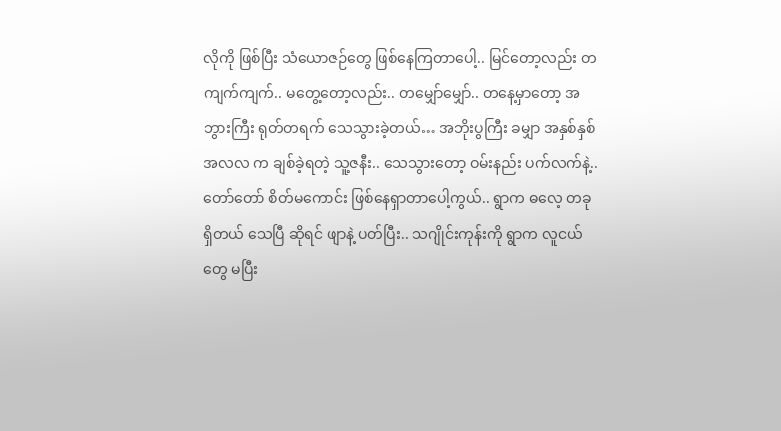လိုကို ဖြစ်ပြီး သံယောဇဉ်တွေ ဖြစ်နေကြတာပေါ့.. မြင်တော့လည်း တကျက်ကျက်.. မတွေ့တော့လည်း.. တမျှော်မျှော်.. တနေ့မှာတော့ အဘွားကြီး ရုတ်တရက် သေသွားခဲ့တယ်… အဘိုးပွကြီး ခမျှာ အနှစ်နှစ် အလလ က ချစ်ခဲ့ရတဲ့ သူ့ဇနီး.. သေသွားတော့ ဝမ်းနည်း ပက်လက်နဲ့.. တော်တော် စိတ်မကောင်း ဖြစ်နေရှာတာပေါ့ကွယ်.. ရွာက ဓလေ့ တခုရှိတယ် သေပြီ ဆိုရင် ဖျာနဲ့ ပတ်ပြီး.. သဂျိုင်းကုန်းကို ရွာက လူငယ်တွေ မပြီး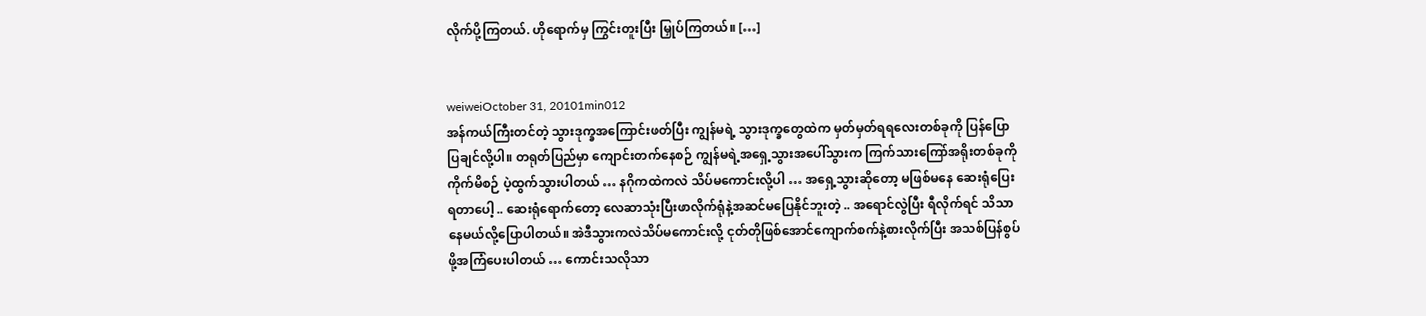လိုက်ပို့ကြတယ်. ဟိုရောက်မှ ကြွင်းတူးပြီး မြှုပ်ကြတယ်။ […]


weiweiOctober 31, 20101min012
အန်ကယ်ကြီးတင်တဲ့ သွားဒုက္ခအကြောင်းဖတ်ပြီး ကျွန်မရဲ့ သွားဒုက္ခတွေထဲက မှတ်မှတ်ရရလေးတစ်ခုကို ပြန်ပြောပြချင်လို့ပါ။ တရုတ်ပြည်မှာ ကျောင်းတက်နေစဉ် ကျွန်မရဲ့အရှေ့သွားအပေါ်သွားက ကြက်သားကြော်အရိုးတစ်ခုကိုကိုက်မိစဉ် ပဲ့ထွက်သွားပါတယ် … နဂိုကထဲကလဲ သိပ်မကောင်းလို့ပါ … အရှေ့သွားဆိုတော့ မဖြစ်မနေ ဆေးရုံပြေးရတာပေါ့ .. ဆေးရုံရောက်တော့ လေဆာသုံးပြီးဖာလိုက်ရုံနဲ့အဆင်မပြေနိုင်ဘူးတဲ့ .. အရောင်လွဲပြီး ရီလိုက်ရင် သိသာနေမယ်လို့ပြောပါတယ်။ အဲဒီသွားကလဲသိပ်မကောင်းလို့ ငုတ်တိုဖြစ်အောင်ကျောက်စက်နဲ့စားလိုက်ပြီး အသစ်ပြန်စွပ်ဖို့အကြံပေးပါတယ် … ကောင်းသလိုသာ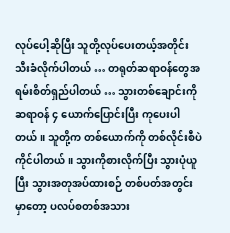လုပ်ပေါ့ဆိုပြီး သူတို့လုပ်ပေးတယ့်အတိုင်း သီးခံလိုက်ပါတယ် … တရုတ်ဆရာဝန်တွေအရမ်းစိတ်ရှည်ပါတယ် … သွားတစ်ချောင်းကို ဆရာဝန် ၄ ယောက်ပြောင်းပြီး ကုပေးပါတယ်။ သူတို့က တစ်ယောက်ကို တစ်လိုင်းစီပဲကိုင်ပါတယ်။ သွားကိုစားလိုက်ပြီး သွားပုံယူပြီး သွားအတုအပ်ထားစဉ် တစ်ပတ်အတွင်းမှာတော့ ပလပ်စတစ်အသား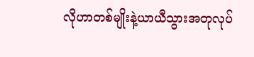လိုဟာတစ်မျိုးနဲ့ယာယီသွားအတုလုပ်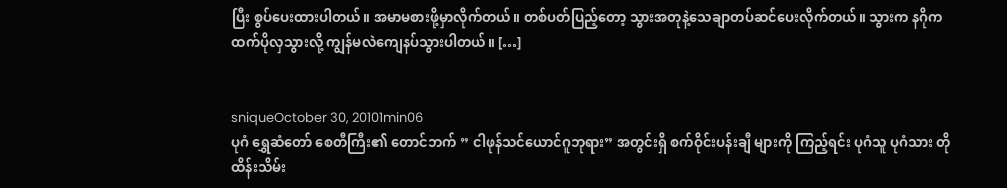ပြီး စွပ်ပေးထားပါတယ်။ အမာမစားဖို့မှာလိုက်တယ်။ တစ်ပတ်ပြည့်တော့ သွားအတုနဲ့သေချာတပ်ဆင်ပေးလိုက်တယ်။ သွားက နဂိုကထက်ပိုလှသွားလို့ ကျွန်မလဲကျေနပ်သွားပါတယ်။ […]


sniqueOctober 30, 20101min06
ပုဂံ ရွှေဆံတော် စေတီကြီး၏ တောင်ဘက် ” ငါဖုန်သင်ယောင်ဂူဘုရား” အတွင်းရှိ စက်ဝိုင်းပန်းချီ များကို ကြည့်ရင်း ပုဂံသူ ပုဂံသား တို ထိန်းသိမ်း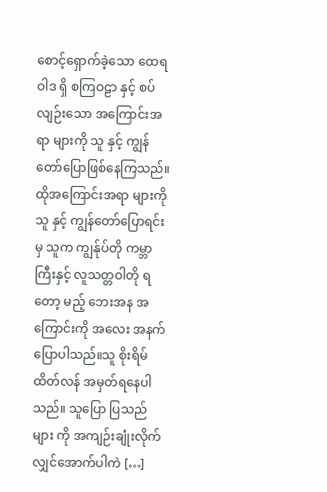စောင့်ရှောက်ခဲ့သော ထေရဝါဒ ရှိ စကြဝဠာ နှင့် စပ်လျဉ်းသော အကြောင်းအရာ များကို သူ နှင့် ကျွန်တော်ပြောဖြစ်နေကြသည်။ ထိုအကြောင်းအရာ များကို သူ နှင့် ကျွန်တော်ပြောရင်းမှ သူက ကျွန်ုပ်တို ကမ္ဘာ ကြီးနှင့် လူသတ္တဝါတို ရတော့ မည့် ဘေးအန အကြောင်းကို အလေး အနက် ပြောပါသည်။သူ စိုးရိမ်ထိတ်လန် အမှတ်ရနေပါသည်။ သူပြော ပြသည်များ ကို အကျဉ်းချုံးလိုက်လျှင်အောက်ပါကဲ […]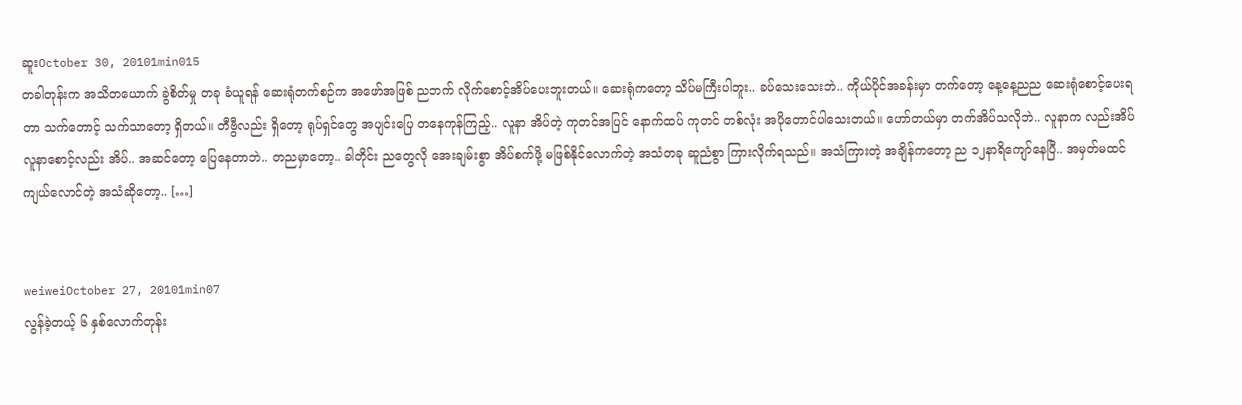ဆူးOctober 30, 20101min015
တခါတုန်းက အသိတယောက် ခွဲစိတ်မှု တခု ခံယူရန် ဆေးရုံတက်စဉ်က အဖော်အဖြစ် ညဘက် လိုက်စောင့်အိပ်ပေးဘူးတယ်။ ဆေးရုံကတော့ သိပ်မကြီးပါဘူး.. ခပ်သေးသေးဘဲ.. ကိုယ်ပိုင်အခန်းမှာ တက်တော့ နေ့နေ့ညည ဆေးရုံစောင့်ပေးရတာ သက်တောင့် သက်သာတော့ ရှိတယ်။ တီဗွီလည်း ရှိတော့ ရုပ်ရှင်တွေ အပျင်းပြေ တနေကုန်ကြည့်.. လူနာ အိပ်တဲ့ ကုတင်အပြင် နောက်ထပ် ကုတင် တစ်လုံး အပိုတောင်ပါသေးတယ်။ ဟော်တယ်မှာ တက်အိပ်သလိုဘဲ.. လူနာက လည်းအိပ် လူနာစောင့်လည်း အိပ်.. အဆင်တော့ ပြေနေတာဘဲ.. တညမှာတော့.. ခါတိုင်း ညတွေလို အေးချမ်းစွာ အိပ်စက်ဖို့ မဖြစ်နိုင်လောက်တဲ့ အသံတခု ဆူညံစွာ ကြားလိုက်ရသည်။ အသံကြားတဲ့ အချိန်ကတော့ ည ၁၂နာရိကျော်နေပြီ.. အမှတ်မထင် ကျယ်လောင်တဲ့ အသံဆိုတော့.. […]


weiweiOctober 27, 20101min07
လွန်ခဲ့တယ့် ၆ နှစ်လောက်တုန်း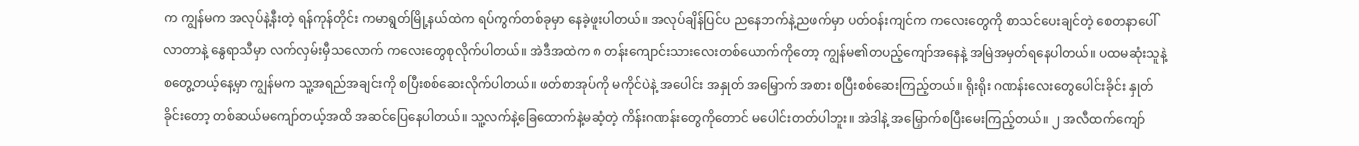က ကျွန်မက အလုပ်နဲ့နီးတဲ့ ရန်ကုန်တိုင်း ကမာရွတ်မြို့နယ်ထဲက ရပ်ကွက်တစ်ခုမှာ နေခဲ့ဖူးပါတယ်။ အလုပ်ချိန်ပြင်ပ ညနေဘက်နဲ့ညဖက်မှာ ပတ်ဝန်းကျင်က ကလေးတွေကို စာသင်ပေးချင်တဲ့ စေတနာပေါ်လာတာနဲ့ နွေရာသီမှာ လက်လှမ်းမှီသလောက် ကလေးတွေစုလိုက်ပါတယ်။ အဲဒီအထဲက ၈ တန်းကျောင်းသားလေးတစ်ယောက်ကိုတော့ ကျွန်မ၏တပည့်ကျော်အနေနဲ့ အမြဲအမှတ်ရနေပါတယ်။ ပထမဆုံးသူနဲ့စတွေ့တယ့်နေ့မှာ ကျွန်မက သူ့အရည်အချင်းကို စပြီးစစ်ဆေးလိုက်ပါတယ်။ ဖတ်စာအုပ်ကို မကိုင်ပဲနဲ့ အပေါင်း အနှုတ် အမြှောက် အစား စပြီးစစ်ဆေးကြည့်တယ်။ ရိုးရိုး ဂဏန်းလေးတွေပေါင်းခိုင်း နှုတ်ခိုင်းတော့ တစ်ဆယ်မကျော်တယ့်အထိ အဆင်ပြေနေပါတယ်။ သူ့လက်နဲ့ခြေထောက်နဲ့မဆံ့တဲ့ ကိန်းဂဏန်းတွေကိုတောင် မပေါင်းတတ်ပါဘူး။ အဲဒါနဲ့ အမြှောက်စပြီးမေးကြည့်တယ်။ ၂ အလီထက်ကျော်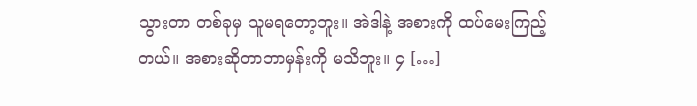သွားတာ တစ်ခုမှ သူမရတော့ဘူး။ အဲဒါနဲ့ အစားကို ထပ်မေးကြည့်တယ်။ အစားဆိုတာဘာမှန်းကို မသိဘူး။ ၄ […]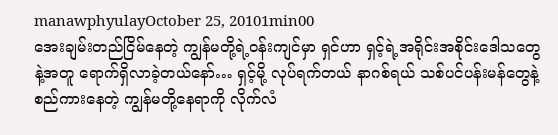manawphyulayOctober 25, 20101min00
အေးချမ်းတည်ငြိမ်နေတဲ့ ကျွန်မတို့ရဲ့ဝန်းကျင်မှာ ရှင်ဟာ ရှင့်ရဲ့အရိုင်းအစိုင်းဒေါသတွေနဲ့အတူ ရောက်ရှိလာခဲ့တယ်နော်… ရှင့်မို့ လုပ်ရက်တယ် နာဂစ်ရယ် သစ်ပင်ပန်းမန်တွေနဲ့ စည်ကားနေတဲ့ ကျွန်မတို့နေရာကို လိုက်လံ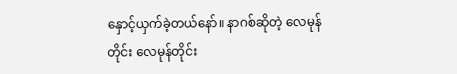နှောင့်ယှက်ခဲ့တယ်နော်။ နာဂစ်ဆိုတဲ့ လေမုန်တိုင်း လေမုန်တိုင်း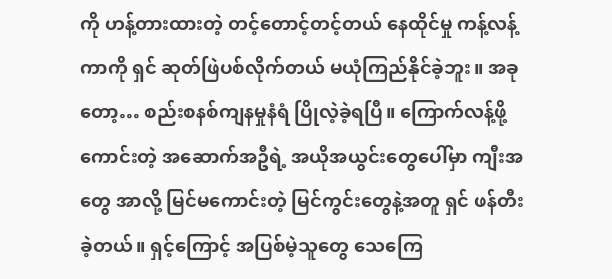ကို ဟန့်တားထားတဲ့ တင့်တောင့်တင့်တယ် နေထိုင်မှု ကန့်လန့်ကာကို ရှင် ဆုတ်ဖြဲပစ်လိုက်တယ် မယုံကြည်နိုင်ခဲ့ဘူး။ အခုတော့… စည်းစနစ်ကျနမှုနံရံ ပြိုလဲ့ခဲ့ရပြီ။ ကြောက်လန့်ဖို့ကောင်းတဲ့ အဆောက်အဦရဲ့ အယိုအယွင်းတွေပေါ်မှာ ကျီးအတွေ အာလို့ မြင်မကောင်းတဲ့ မြင်ကွင်းတွေနဲ့အတူ ရှင် ဖန်တီးခဲ့တယ်။ ရှင့်ကြောင့် အပြစ်မဲ့သူတွေ သေကြေ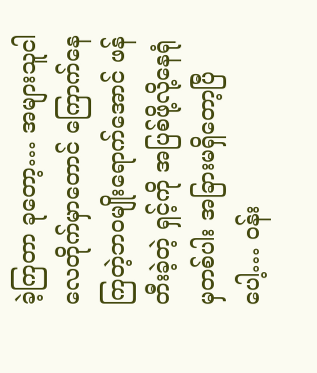ခဲ့ကြတာ ခုတော့… အများသူငါ လေတိုက်မှာတောင် ကြောက်နေကြတဲ့ဘဝမျိုးရောက်အောင် ဖန်တီးခဲ့တဲ့ ရှင့်ကို အပြစ်ဖို့လို့နေရုံမှတစ်ပါး အခြားမရှိတော့ပြီပေါ့… ဝန်း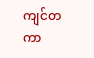ကျင်တကာ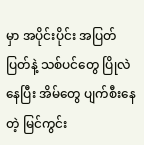မှာ အပိုင်းပိုင်း အပြတ်ပြတ်နဲ့ သစ်ပင်တွေ ပြိုလဲနေပြီး အိမ်တွေ ပျက်စီးနေတဲ့ မြင်ကွင်း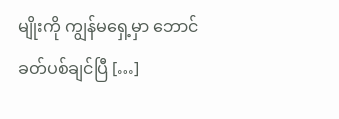မျိုးကို ကျွန်မရှေ့မှာ ဘောင်ခတ်ပစ်ချင်ပြီ […]